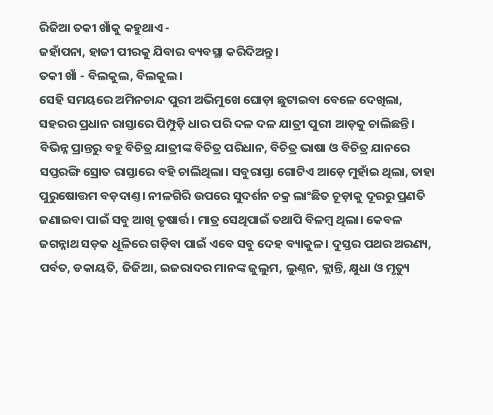ରିଜିଆ ତକୀ ଖାଁକୁ କହୁଥାଏ -
ଜହାଁପନା, ହାଜୀ ପୀରକୁ ଯିବାର ବ୍ୟବସ୍ଥା କରିଦିଅନ୍ତୁ।
ତକୀ ଖାଁ - ବିଲକୁଲ, ବିଲକୁଲ।
ସେହି ସମୟରେ ଅମିନଚାନ୍ଦ ପୁରୀ ଅଭିମୁଖେ ଘୋଡ଼ା ଛୁଟାଇବା ବେଳେ ଦେଖିଲା, ସହରର ପ୍ରଧାନ ରାସ୍ତାରେ ପିମ୍ପୁଡ଼ି ଧାର ପରି ଦଳ ଦଳ ଯାତ୍ରୀ ପୁରୀ ଆଡ଼କୁ ଚାଲିଛନ୍ତି। ବିଭିନ୍ନ ପ୍ରାନ୍ତରୁ ବହୁ ବିଚିତ୍ର ଯାତ୍ରୀଙ୍କ ବିଚିତ୍ର ପରିଧାନ, ବିଚିତ୍ର ଭାଷା ଓ ବିଚିତ୍ର ଯାନରେ ସପ୍ତରଙ୍ଗି ସ୍ରୋତ ରାସ୍ତାରେ ବହି ଚାଲିଥିଲା। ସବୁରାସ୍ତା ଗୋଟିଏ ଆଡ଼େ ମୁହାଁଇ ଥିଲା, ତାହା ପୁରୁଷୋତ୍ତମ ବଡ଼ଦାଣ୍ତ। ନୀଳଗିରି ଉପରେ ସୁଦର୍ଶନ ଚକ୍ର ଲାଂଛିତ ଚୂଡ଼ାକୁ ଦୂରରୁ ପ୍ରଣତି ଜଣାଇବା ପାଇଁ ସବୁ ଆଖି ତୃଷାର୍ତ୍ତ। ମାତ୍ର ସେଥିପାଇଁ ତଥାପି ବିଳମ୍ବ ଥିଲା। କେବଳ ଜଗନ୍ନାଥ ସଡ଼କ ଧୂଳିରେ ଗଡ଼ିବା ପାଇଁ ଏବେ ସବୁ ଦେହ ବ୍ୟାକୁଳ। ଦୁସ୍ତର ପଥର ଅରଣ୍ୟ, ପର୍ବତ, ଡକାୟତି, ଜିଜିଆ, ଇଜରାଦର ମାନଙ୍କ ଜୁଲୁମ, ଲୁଣ୍ଠନ, କ୍ଲାନ୍ତି, କ୍ଷୁଧା ଓ ମୃତ୍ୟୁ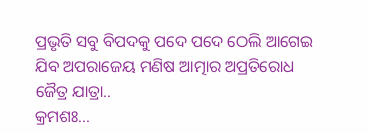ପ୍ରଭୃତି ସବୁ ବିପଦକୁ ପଦେ ପଦେ ଠେଲି ଆଗେଇ ଯିବ ଅପରାଜେୟ ମଣିଷ ଆତ୍ମାର ଅପ୍ରତିରୋଧ ଜୈତ୍ର ଯାତ୍ରା..
କ୍ରମଶଃ...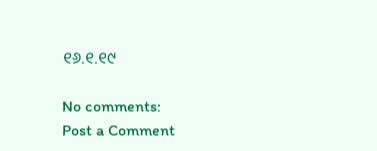୧୬.୧.୧୯

No comments:
Post a Comment